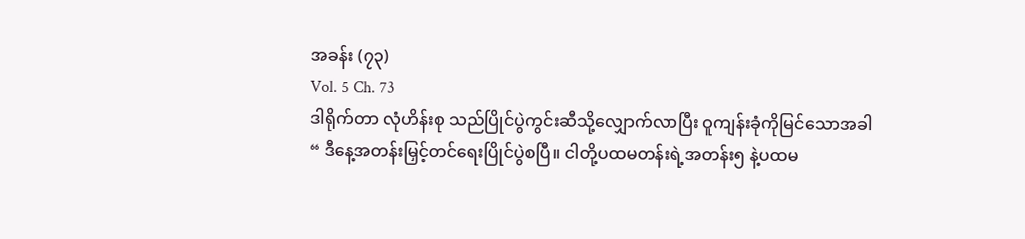အခန်း (၇၃)
Vol. 5 Ch. 73
ဒါရိုက်တာ လုံဟိန်းစု သည်ပြိုင်ပွဲကွင်းဆီသို့လျှောက်လာပြီး ဝူကျန်းခုံကိုမြင်သောအခါ
“ ဒီနေ့အတန်းမြှင့်တင်ရေးပြိုင်ပွဲစပြီ။ ငါတို့ပထမတန်းရဲ့အတန်း၅ နဲ့ပထမ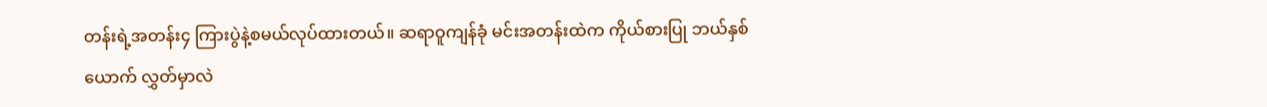တန်းရဲ့အတန်း၄ ကြားပွဲနဲ့စမယ်လုပ်ထားတယ်။ ဆရာဝူကျန်ခုံ မင်းအတန်းထဲက ကိုယ်စားပြု ဘယ်နှစ်ယောက် လွှတ်မှာလဲ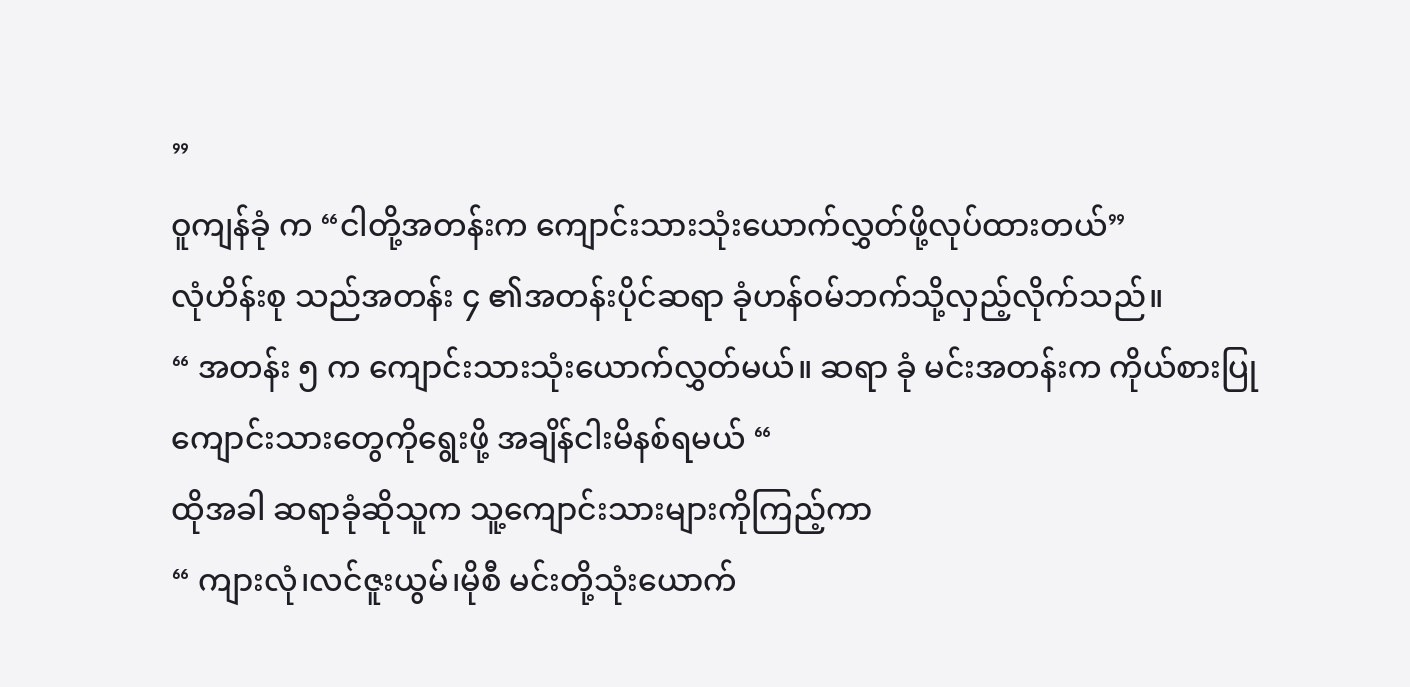”
ဝူကျန်ခုံ က “ငါတို့အတန်းက ကျောင်းသားသုံးယောက်လွှတ်ဖို့လုပ်ထားတယ်”
လုံဟိန်းစု သည်အတန်း ၄ ၏အတန်းပိုင်ဆရာ ခုံဟန်ဝမ်ဘက်သို့လှည့်လိုက်သည်။
“ အတန်း ၅ က ကျောင်းသားသုံးယောက်လွှတ်မယ်။ ဆရာ ခုံ မင်းအတန်းက ကိုယ်စားပြု ကျောင်းသားတွေကိုရွေးဖို့ အချိန်ငါးမိနစ်ရမယ် “
ထိုအခါ ဆရာခုံဆိုသူက သူ့ကျောင်းသားများကိုကြည့်ကာ
“ ကျားလုံ၊လင်ဇူးယွမ်၊မိုစီ မင်းတို့သုံးယောက်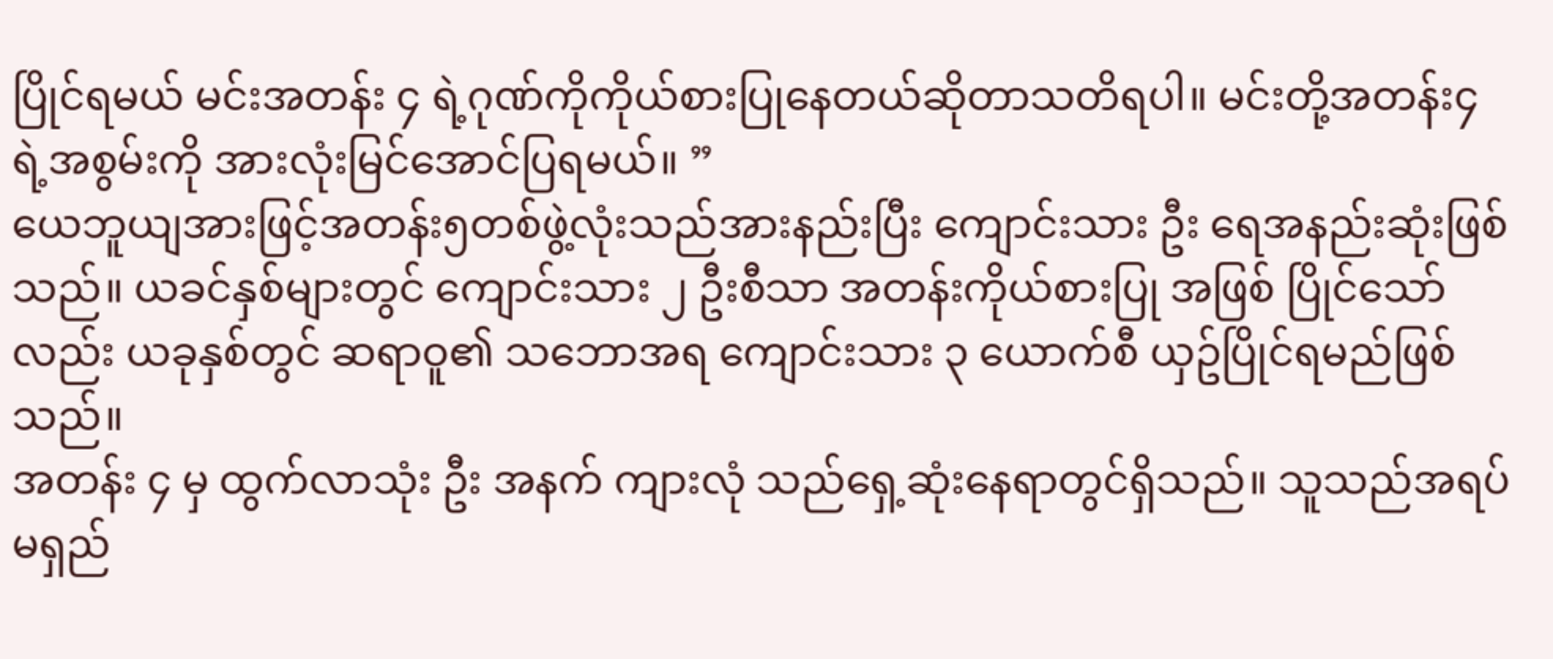ပြိုင်ရမယ် မင်းအတန်း ၄ ရဲ့ဂုဏ်ကိုကိုယ်စားပြုနေတယ်ဆိုတာသတိရပါ။ မင်းတို့အတန်း၄ရဲ့အစွမ်းကို အားလုံးမြင်အောင်ပြရမယ်။ ”
ယေဘူယျအားဖြင့်အတန်း၅တစ်ဖွဲ့လုံးသည်အားနည်းပြီး ကျောင်းသား ဦး ရေအနည်းဆုံးဖြစ်သည်။ ယခင်နှစ်များတွင် ကျောင်းသား ၂ ဦးစီသာ အတန်းကိုယ်စားပြု အဖြစ် ပြိုင်သော်လည်း ယခုနှစ်တွင် ဆရာဝူ၏ သဘောအရ ကျောင်းသား ၃ ယောက်စီ ယှဥ်ပြိုင်ရမည်ဖြစ်သည်။
အတန်း ၄ မှ ထွက်လာသုံး ဦး အနက် ကျားလုံ သည်ရှေ့ဆုံးနေရာတွင်ရှိသည်။ သူသည်အရပ်မရှည်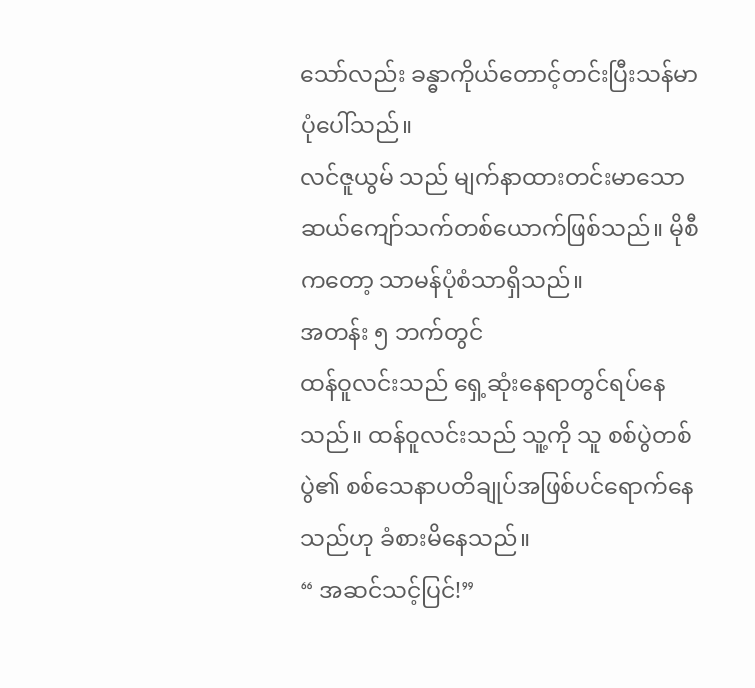သော်လည်း ခန္ဓာကိုယ်တောင့်တင်းပြီးသန်မာပုံပေါ်သည်။
လင်ဇူယွမ် သည် မျက်နာထားတင်းမာသော ဆယ်ကျော်သက်တစ်ယောက်ဖြစ်သည်။ မိုစီကတော့ သာမန်ပုံစံသာရှိသည်။
အတန်း ၅ ဘက်တွင်
ထန်ဝူလင်းသည် ရှေ့ဆုံးနေရာတွင်ရပ်နေသည်။ ထန်ဝူလင်းသည် သူ့ကို သူ စစ်ပွဲတစ်ပွဲ၏ စစ်သေနာပတိချုပ်အဖြစ်ပင်ရောက်နေသည်ဟု ခံစားမိနေသည်။
“ အဆင်သင့်ပြင်!”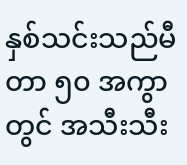နှစ်သင်းသည်မီတာ ၅၀ အကွာတွင် အသီးသီး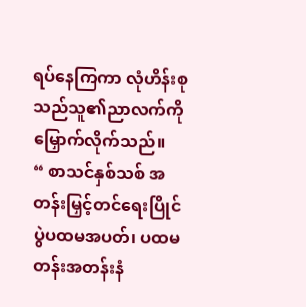ရပ်နေကြကာ လုံဟိန်းစု သည်သူ၏ညာလက်ကိုမြှောက်လိုက်သည်။
“ စာသင်နှစ်သစ် အတန်းမြှင့်တင်ရေးပြိုင်ပွဲပထမအပတ်၊ ပထမတန်းအတန်းနံ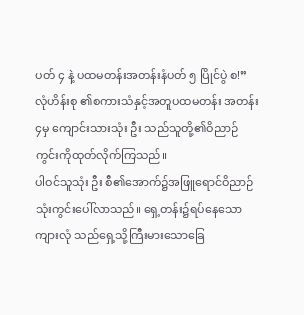ပတ် ၄ နဲ့ ပထမတန်းအတန်းနံပတ် ၅ ပြိုင်ပွဲ စ!”
လုံဟိန်းစု ၏စကားသံနှင့်အတူပထမတန်း အတန်း၄မှ ကျောင်းသားသုံး ဦး သည်သူတို့၏ဝိညာဉ်ကွင်းကိုထုတ်လိုက်ကြသည်။
ပါဝင်သူသုံး ဦး စီ၏အောက်၌အဖြူရောင်ဝိညာဉ်သုံးကွင်းပေါ်လာသည်။ ရှေ့တန်း၌ရပ်နေသော ကျားလုံ သည်ရှေ့သို့ကြီးမားသောခြေ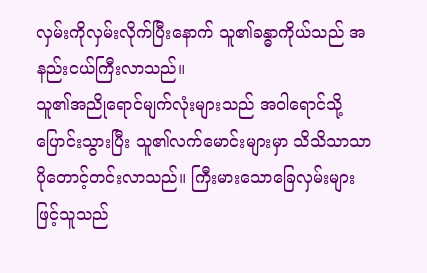လှမ်းကိုလှမ်းလိုက်ပြီးနောက် သူ၏ခန္ဓာကိုယ်သည် အနည်းငယ်ကြီးလာသည်။
သူ၏အညိုရောင်မျက်လုံးများသည် အဝါရောင်သို့ပြောင်းသွားပြီး သူ၏လက်မောင်းများမှာ သိသိသာသာပိုတောင့်တင်းလာသည်။ ကြီးမားသောခြေလှမ်းများဖြင့်သူသည်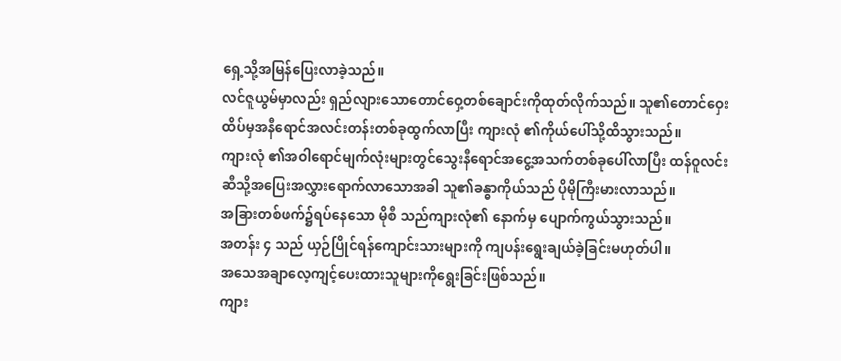ရှေ့သို့အမြန်ပြေးလာခဲ့သည်။
လင်ဇူယွမ်မှာလည်း ရှည်လျားသောတောင်ဝှေ့တစ်ချောင်းကိုထုတ်လိုက်သည်။ သူ၏တောင်ဝှေးထိပ်မှအနီရောင်အလင်းတန်းတစ်ခုထွက်လာပြီး ကျားလုံ ၏ကိုယ်ပေါ်သို့ထိသွားသည်။
ကျားလုံ ၏အဝါရောင်မျက်လုံးများတွင်သွေးနီရောင်အငွေ့အသက်တစ်ခုပေါ်လာပြီး ထန်ဝူလင်း ဆီသို့အပြေးအလွှားရောက်လာသောအခါ သူ၏ခန္ဓာကိုယ်သည် ပိုမိုကြီးမားလာသည်။
အခြားတစ်ဖက်၌ရပ်နေသော မိုစီ သည်ကျားလုံ၏ နောက်မှ ပျောက်ကွယ်သွားသည်။
အတန်း ၄ သည် ယှဉ်ပြိုင်ရန်ကျောင်းသားများကို ကျပန်းရွေးချယ်ခဲ့ခြင်းမဟုတ်ပါ။
အသေအချာလေ့ကျင့်ပေးထားသူများကိုရွေးခြင်းဖြစ်သည်။
ကျား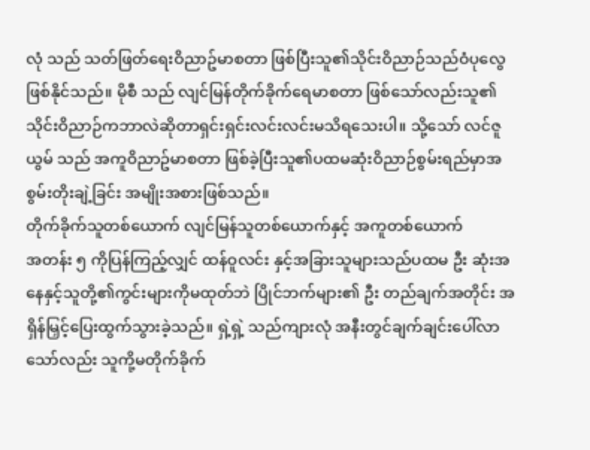လုံ သည် သတ်ဖြတ်ရေးဝိညာဥ်မာစတာ ဖြစ်ပြီးသူ၏သိုင်းဝိညာဉ်သည်ဝံပုလွေဖြစ်နိုင်သည်။ မိုစီ သည် လျင်မြန်တိုက်ခိုက်ရေမာစတာ ဖြစ်သော်လည်းသူ၏သိုင်းဝိညာဉ်ကဘာလဲဆိုတာရှင်းရှင်းလင်းလင်းမသိရသေးပါ။ သို့သော် လင်ဇူယွမ် သည် အကူဝိညာဥ်မာစတာ ဖြစ်ခဲ့ပြီးသူ၏ပထမဆုံးဝိညာဉ်စွမ်းရည်မှာအစွမ်းတိုးချဲ့ခြင်း အမျိုးအစားဖြစ်သည်။
တိုက်ခိုက်သူတစ်ယောက် လျင်မြန်သူတစ်ယောက်နှင့် အကူတစ်ယောက်
အတန်း ၅ ကိုပြန်ကြည့်လျှင် ထန်ဝူလင်း နှင့်အခြားသူများသည်ပထမ ဦး ဆုံးအနေနှင့်သူတို့၏ကွင်းများကိုမထုတ်ဘဲ ပြိုင်ဘက်များ၏ ဦး တည်ချက်အတိုင်း အရှိန်မြှင့်ပြေးထွက်သွားခဲ့သည်။ ရှဲ့ရှဲ့ သည်ကျားလုံ အနီးတွင်ချက်ချင်းပေါ်လာသော်လည်း သူကို့မတိုက်ခိုက်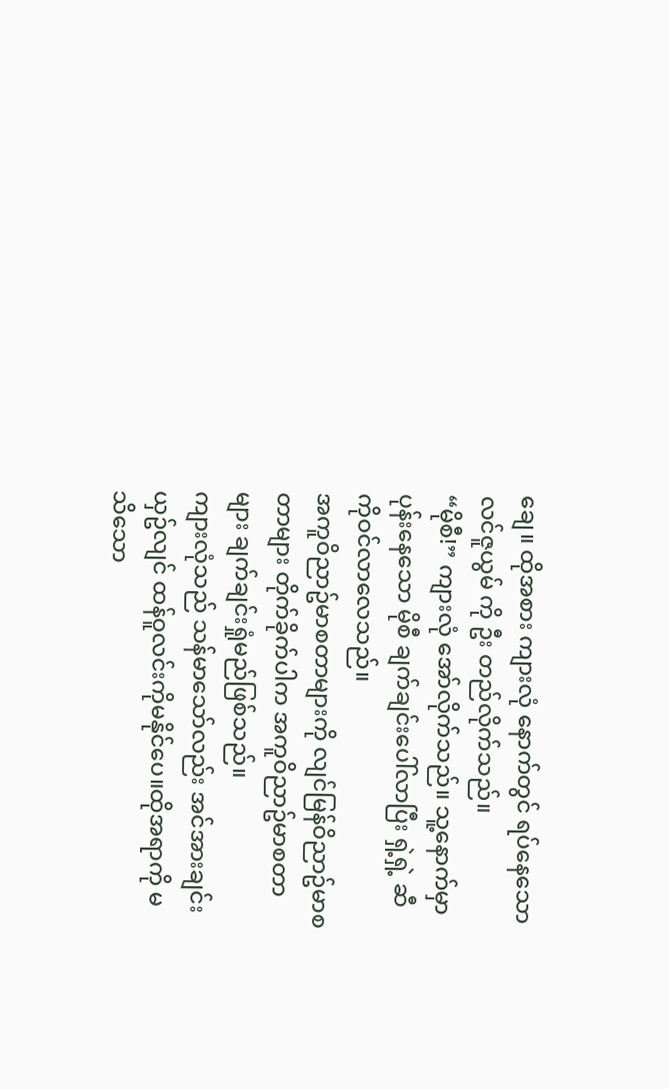ချေ။ ထိုအစား ကျားလုံ နောက်တွင် ရပ်နေသော လင်ဇူယွမ် ကို ဦး တည်လိုက်သည်။
“မိုစီ!” ကျားလုံ အော်လိုက်သည်။ သူ့နောက်မှာပုန်းနေသော မိုစီ ချက်ချင်းပေါ်လာပြီး ရှဲ့ရှဲ့ ဆီကိုဝင်လာလေသည်။
အကူဝိညာဥ်မာစတာများကို လျင်မြန်ဝိညာဥ်မာစတာများ တိုက်ခိုက်ပါက အကူဝိညာဥ်မာစတာများ ချက်ချင်းရှုံမည်ဖြစ်သည်။
ကျားလုံသည် သန်မာသော်လည်း အင်အားချင်းယှဥ်လျင် ထန်ဝူလင်းကိုမနိုင်ပေ။ထိုအရာကို မသိသော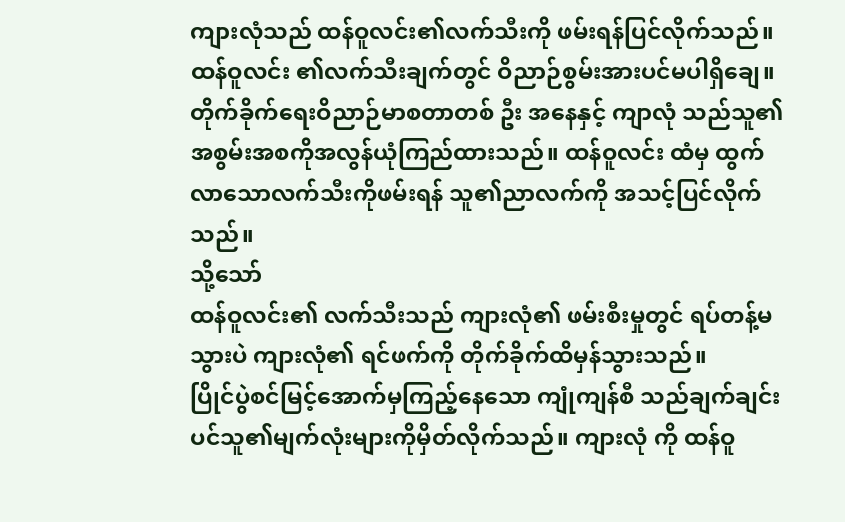ကျားလုံသည် ထန်ဝူလင်း၏လက်သီးကို ဖမ်းရန်ပြင်လိုက်သည်။
ထန်ဝူလင်း ၏လက်သီးချက်တွင် ဝိညာဉ်စွမ်းအားပင်မပါရှိချေ။
တိုက်ခိုက်ရေးဝိညာဉ်မာစတာတစ် ဦး အနေနှင့် ကျာလုံ သည်သူ၏အစွမ်းအစကိုအလွန်ယုံကြည်ထားသည်။ ထန်ဝူလင်း ထံမှ ထွက်လာသောလက်သီးကိုဖမ်းရန် သူ၏ညာလက်ကို အသင့်ပြင်လိုက်သည်။
သို့သော်
ထန်ဝူလင်း၏ လက်သီးသည် ကျားလုံ၏ ဖမ်းစီးမှုတွင် ရပ်တန့်မသွားပဲ ကျားလုံ၏ ရင်ဖက်ကို တိုက်ခိုက်ထိမှန်သွားသည်။
ပြိုင်ပွဲစင်မြင့်အောက်မှကြည့်နေသော ကျုံကျန်စီ သည်ချက်ချင်းပင်သူ၏မျက်လုံးများကိုမှိတ်လိုက်သည်။ ကျားလုံ ကို ထန်ဝူ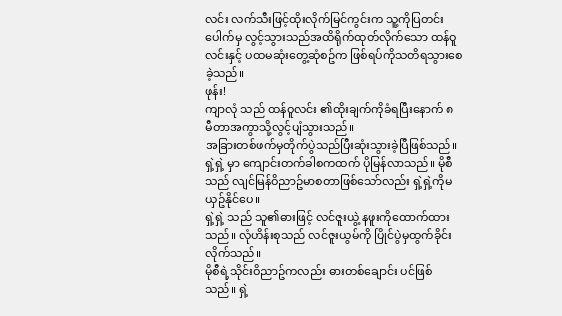လင်း လက်သီးဖြင့်ထိုးလိုက်မြင်ကွင်းက သူ့ကိုပြတင်းပေါက်မှ လွင့်သွားသည်အထိရိုက်ထုတ်လိုက်သော ထန်ဝူလင်းနှင့် ပထမဆုံးတွေ့ဆုံစဥ်က ဖြစ်ရပ်ကိုသတိရသွားစေခဲ့သည်။
ဖုန်း!
ကျာလုံ သည် ထန်ဝူလင်း ၏ထိုးချက်ကိုခံရပြီးနောက် ၈ မီတာအကွာသို့လွင့်ပျံသွားသည်။
အခြားတစ်ဖက်မှတိုက်ပွဲသည်ပြီးဆုံးသွားခဲ့ပြီဖြစ်သည်။
ရှဲ့ရှဲ့ မှာ ကျောင်းတက်ခါစကထက် ပိုမြန်လာသည်။ မိုစီသည် လျင်မြန်ဝိညာဥ်မာစတာဖြစ်သော်လည်း ရှဲ့ရှဲ့ကိုမယှဥ်နိုင်ပေ။
ရှဲ့ရှဲ့ သည် သူ၏ဓားဖြင့် လင်ဇူးယွဲ့ နဖူးကိုထောက်ထားသည်။ လုံဟိန်းစုသည် လင်ဇူးယွမ်ကို ပြိုင်ပွဲမှထွက်ခိုင်းလိုက်သည်။
မိုစီရဲ့သိုင်းဝိညာဥ်ကလည်း ဓားတစ်ချောင်း ပင်ဖြစ်သည်။ ရှဲ့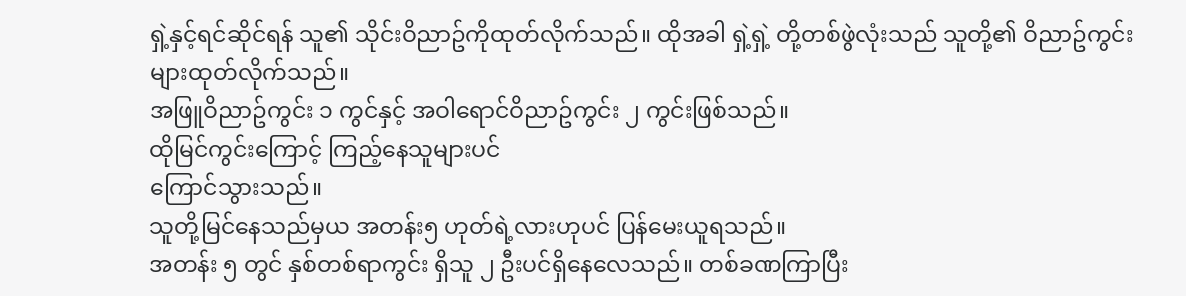ရှဲ့နှင့်ရင်ဆိုင်ရန် သူ၏ သိုင်းဝိညာဥ်ကိုထုတ်လိုက်သည်။ ထိုအခါ ရှဲ့ရှဲ့ တို့တစ်ဖွဲလုံးသည် သူတို့၏ ဝိညာဥ်ကွင်းများထုတ်လိုက်သည်။
အဖြူဝိညာဥ်ကွင်း ၁ ကွင်နှင့် အဝါရောင်ဝိညာဥ်ကွင်း ၂ ကွင်းဖြစ်သည်။
ထိုမြင်ကွင်းကြောင့် ကြည့်နေသူများပင်
ကြောင်သွားသည်။
သူတို့မြင်နေသည်မှယ အတန်း၅ ဟုတ်ရဲ့လားဟုပင် ပြန်မေးယူရသည်။
အတန်း ၅ တွင် နှစ်တစ်ရာကွင်း ရှိသူ ၂ ဦးပင်ရှိနေလေသည်။ တစ်ခဏကြာပြီး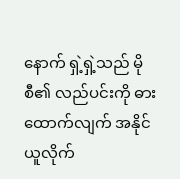နောက် ရှဲ့ရှဲ့သည် မိုစီ၏ လည်ပင်းကို ဓားထောက်လျက် အနိုင်ယူလိုက်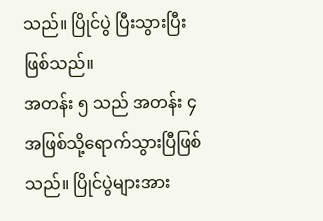သည်။ ပြိုင်ပွဲ ပြီးသွားပြီးဖြစ်သည်။
အတန်း ၅ သည် အတန်း ၄ အဖြစ်သို့ရောက်သွားပြီဖြစ်သည်။ ပြိုင်ပွဲများအား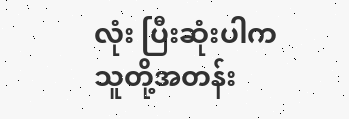လုံး ပြီးဆုံးပါက သူတို့အတန်း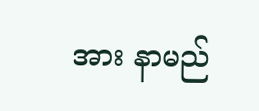အား နာမည်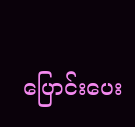ပြောင်းပေး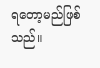ရတော့မည်ဖြစ်သည်။